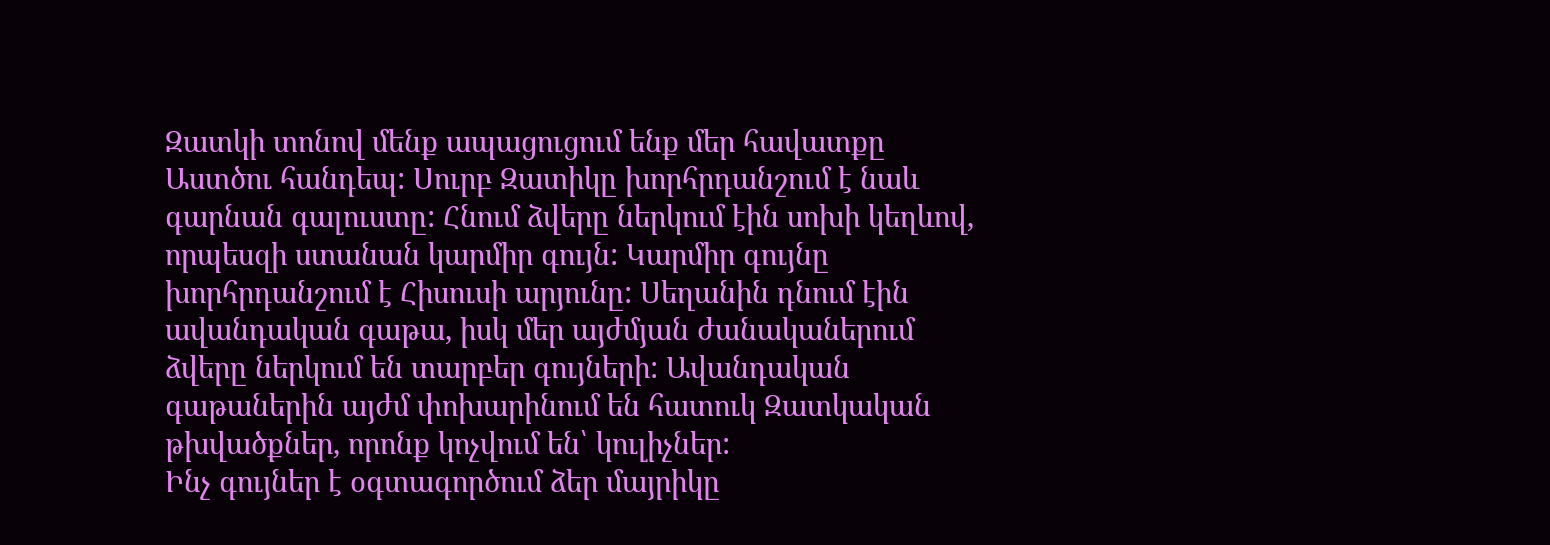Զատկի տոնով մենք ապացուցում ենք մեր հավատքը Աստծու հանդեպ: Սուրբ Զատիկը խորհրդանշում է նաև գարնան գալուստը: Հնում ձվերը ներկում էին սոխի կեղևով, որպեսզի ստանան կարմիր գույն: Կարմիր գույնը խորհրդանշում է Հիսուսի արյունը: Սեղանին դնում էին ավանդական գաթա, իսկ մեր այժմյան ժանականերում ձվերը ներկում են տարբեր գույների: Ավանդական գաթաներին այժմ փոխարինում են հատուկ Զատկական թխվածքներ, որոնք կոչվում են՝ կուլիչներ:
Ինչ գույներ է օգտագործում ձեր մայրիկը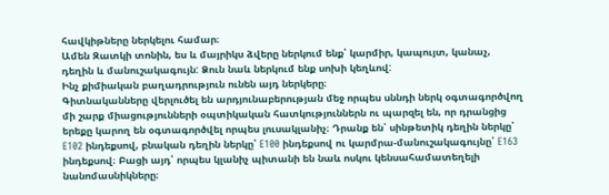հավկիթները ներկելու համար։
Ամեն Զատկի տոնին, ես և մայրիկս ձվերը ներկում ենք՝ կարմիր, կապույտ, կանաչ, դեղին և մանուշակագույն: Ձուն նաև ներկում ենք սոխի կեղևով:
Ինչ քիմիական բաղադրություն ունեն այդ ներկերը։
Գիտնականները վերլուծել են արդյունաբերության մեջ որպես սննդի ներկ օգտագործվող մի շարք միացությունների օպտիկական հատկություններն ու պարզել են, որ դրանցից երեքը կարող են օգտագործվել որպես լուսակլանիչ։ Դրանք են՝ սինթետիկ դեղին ներկը՝ E102 ինդեքսով, բնական դեղին ներկը՝ E100 ինդեքսով ու կարմրա-մանուշակագույնը՝ E163 ինդեքսով։ Բացի այդ՝ որպես կլանիչ պիտանի են նաև ոսկու կենսահամատեղելի նանոմասնիկները։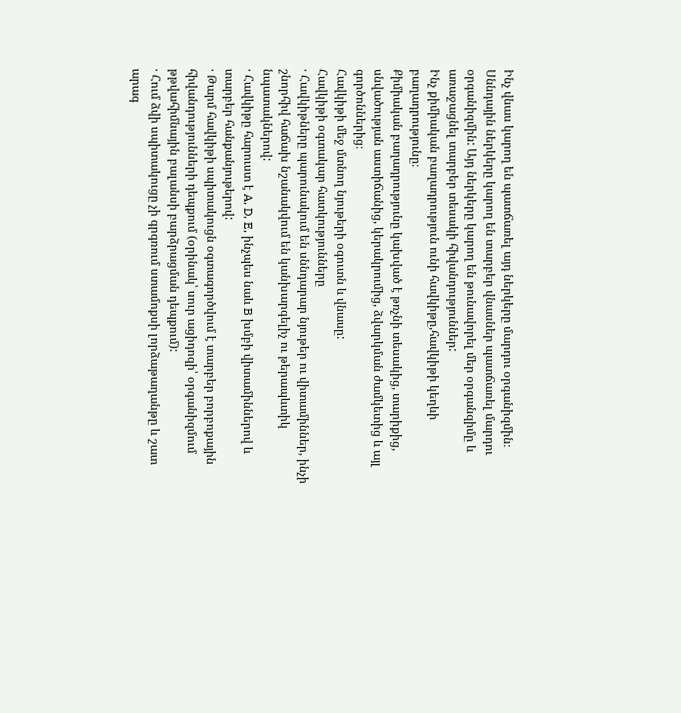Ինչ վնաս կարող են պատճառել այդ ներկերը մարդու օրգանիզմին։
Սննդային ներկերը կարող են տարբեր վնասներ պատճառել մարդու օրգանիզմին: Այդ ներկերը կարող են թունավորել մեր օրգանզիմը և առաջացնել տարբեր տեսակի հիվանդություններ:
Ինչ քիմիական բաղադրություն ունի հավկիթը,հավկիթի կեղևի բաղադրությունը։
Քիմիական բաղադրությունը կախված է թռչնի տեսակից, տարիքից, սնվածության աստիճանից, կերակրումից, ձվարկման ժամկետից և այլ գործոններից։
Հավկիթի մեջ մտնող նյութերի օգուտն և վնասը:
Հավկիթի օգտակար հատկությունները
· Հավկիթները պարունակում են սննդարար նյութեր ու վիտամիններ, ինչի շնորհիվ հաճախ նշանակվում են կանխարգելիչ ու թերապևտիկ նպատակներով:
· Հավկիթը հարուստ է A, D, E, ինչպես նաև B խմբի վիտամիններով և տարբեր հանքանյութերով:
· Թարմ հավկիթի սպիտակուցն օգտագործվում է տարբեր բորբոքային հիվանդությունների դեպքում (օրինակ՝ սուր ացիդոզի՝ օրգանիզմում թթվահիմնային բալանսի բարձրացման դեպքում):
· Հում ձվի սպիտակուցը չի գրգռում ստամոքսի լորձաթաղանթը և շատ արագ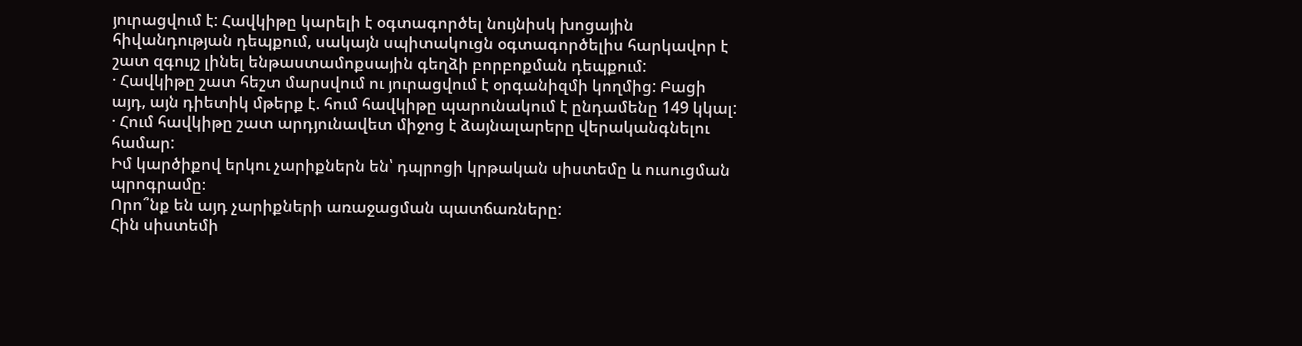յուրացվում է: Հավկիթը կարելի է օգտագործել նույնիսկ խոցային հիվանդության դեպքում, սակայն սպիտակուցն օգտագործելիս հարկավոր է շատ զգույշ լինել ենթաստամոքսային գեղձի բորբոքման դեպքում:
· Հավկիթը շատ հեշտ մարսվում ու յուրացվում է օրգանիզմի կողմից: Բացի այդ, այն դիետիկ մթերք է. հում հավկիթը պարունակում է ընդամենը 149 կկալ:
· Հում հավկիթը շատ արդյունավետ միջոց է ձայնալարերը վերականգնելու համար:
Իմ կարծիքով երկու չարիքներն են՝ դպրոցի կրթական սիստեմը և ուսուցման պրոգրամը։
Որո՞նք են այդ չարիքների առաջացման պատճառները:
Հին սիստեմի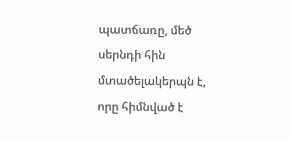պատճառը, մեծ սերնդի հին մտածելակերպն է, որը հիմնված է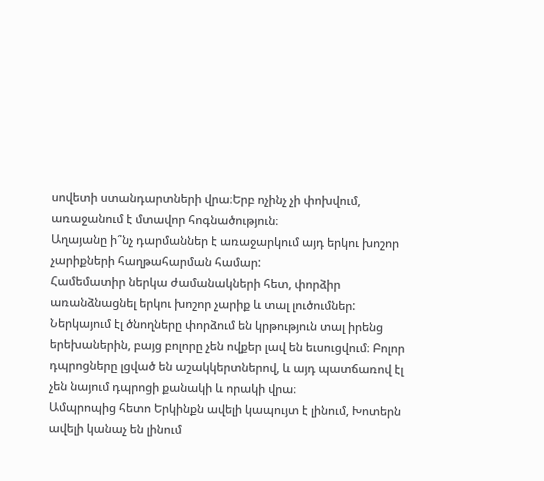սովետի ստանդարտների վրա։Երբ ոչինչ չի փոխվում, առաջանում է մտավոր հոգնածություն։
Աղայանը ի՞նչ դարմաններ է առաջարկում այդ երկու խոշոր չարիքների հաղթահարման համար:
Համեմատիր ներկա ժամանակների հետ, փորձիր առանձնացնել երկու խոշոր չարիք և տալ լուծումներ:
Ներկայում էլ ծնողները փորձում են կրթություն տալ իրենց երեխաներին, բայց բոլորը չեն ովքեր լավ են եւսուցվում։ Բոլոր դպրոցները լցված են աշակկերտներով, և այդ պատճառով էլ չեն նայում դպրոցի քանակի և որակի վրա։
Ամպրոպից հետո Երկինքն ավելի կապույտ է լինում, Խոտերն ավելի կանաչ են լինում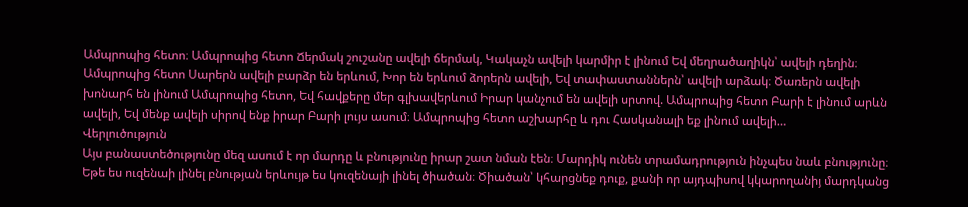Ամպրոպից հետո։ Ամպրոպից հետո Ճերմակ շուշանը ավելի ճերմակ, Կակաչն ավելի կարմիր է լինում Եվ մեղրածաղիկն՝ ավելի դեղին։ Ամպրոպից հետո Սարերն ավելի բարձր են երևում, Խոր են երևում ձորերն ավելի, Եվ տափաստաններն՝ ավելի արձակ։ Ծառերն ավելի խոնարհ են լինում Ամպրոպից հետո, Եվ հավքերը մեր գլխավերևում Իրար կանչում են ավելի սրտով. Ամպրոպից հետո Բարի է լինում արևն ավելի, Եվ մենք ավելի սիրով ենք իրար Բարի լույս ասում։ Ամպրոպից հետո աշխարհը և դու Հասկանալի եք լինում ավելի…
Վերլուծություն
Այս բանաստեծությունը մեզ ասում է որ մարդը և բնությունը իրար շատ նման էեն։ Մարդիկ ունեն տրամադրություն ինչպես նաև բնությունը։ Եթե ես ուզենաի լինել բնության երևույթ ես կուզենայի լինել ծիածան։ Ծիածան՝ կհարցնեք դուք, քանի որ այդպիսով կկարողանիյ մարդկանց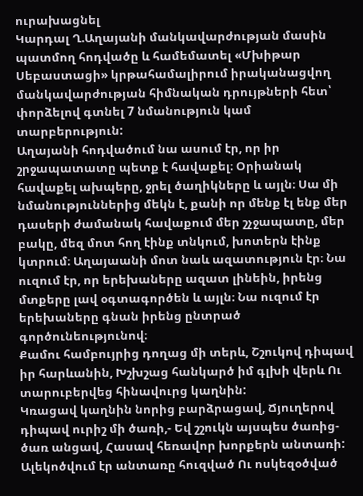ուրախացնել
Կարդալ Ղ.Աղայանի մանկավարժության մասին պատմող հոդվածը և համեմատել «Մխիթար Սեբաստացի» կրթահամալիրում իրականացվող մանկավարժության հիմնական դրույթների հետ՝ փորձելով գտնել 7 նմանություն կամ տարբերություն:
Աղայանի հոդվածում նա ասում էր, որ իր շրջապատատը պետք է հավաքել։ Օրիանակ հավաքել ախպերը, ջրել ծաղիկները և այլն։ Սա մի նմանություններից մեկն է, քանի որ մենք էլ ենք մեր դասերի ժամանակ հավաքում մեր շչջապատը, մեր բակը, մեզ մոտ հող էինք տնկում, խոտերն էինք կտրում։ Աղայաանի մոտ նաև ազատություն էր։ Նա ուզում էր, որ երեխաները ազատ լինեին, իրենց մտքերը լավ օգտագործեն և այլն։ Նա ուզում էր երեխաները գնան իրենց ընտրած գործունեությունով։
Քամու համբույրից դողաց մի տերև, Շշուկով դիպավ իր հարևանին, Խշխշաց հանկարծ իմ գլխի վերև Ու տարուբերվեց հինավուրց կաղնին:
Կռացավ կաղնին նորից բարձրացավ, Ճյուղերով դիպավ ուրիշ մի ծառի,- Եվ շշուկն այսպես ծառից-ծառ անցավ, Հասավ հեռավոր խորքերն անտառի:
Ալեկոծվում էր անտառը հուզված Ու ոսկեզօծված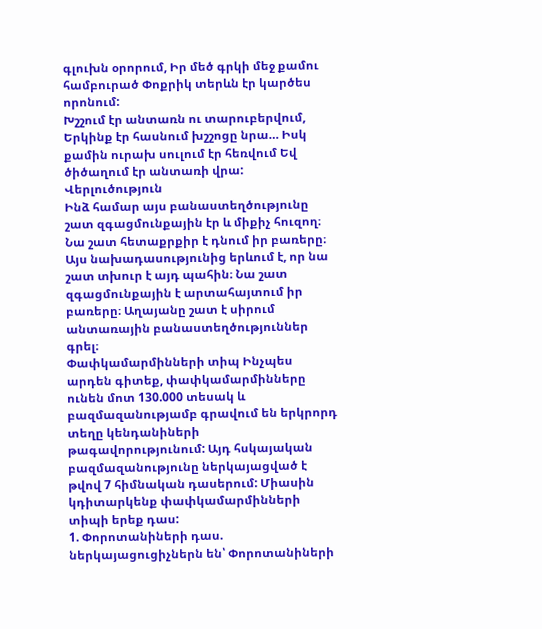գլուխն օրորում, Իր մեծ գրկի մեջ քամու համբուրած Փոքրիկ տերևն էր կարծես որոնում:
Խշշում էր անտառն ու տարուբերվում, Երկինք էր հասնում խշշոցը նրա… Իսկ քամին ուրախ սուլում էր հեռվում Եվ ծիծաղում էր անտառի վրա:
Վերլուծություն
Ինձ համար այս բանաստեղծությունը շատ զգացմունքային էր և միքիչ հուզող։ Նա շատ հետաքրքիր է դնում իր բառերը։ Այս նախադասությունից երևում է, որ նա շատ տխուր է այդ պահին։ Նա շատ զգացմունքային է արտահայտում իր բառերը։ Աղայանը շատ է սիրում անտառային բանաստեղծություններ գրել։
Փափկամարմինների տիպ Ինչպես արդեն գիտեք, փափկամարմինները ունեն մոտ 130.000 տեսակ և բազմազանությամբ գրավում են երկրորդ տեղը կենդանիների թագավորությունում: Այդ հսկայական բազմազանությունը ներկայացված է թվով 7 հիմնական դասերում: Միասին կդիտարկենք փափկամարմինների տիպի երեք դաս:
1. Փորոտանիների դաս. ներկայացուցիչներն են՝ Փորոտանիների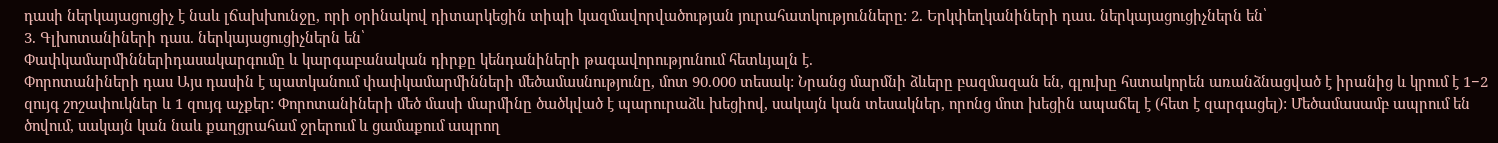դասի ներկայացուցիչ է նաև լճախխունջը, որի օրինակով դիտարկեցին տիպի կազմավորվածության յուրահատկությունները: 2. Երկփեղկանիների դաս. ներկայացուցիչներն են՝
3. Գլխոտանիների դաս. ներկայացուցիչներն են՝
Փափկամարմիններիդասակարգումը և կարգաբանական դիրքը կենդանիների թագավորությունում հետևյալն է.
Փորոտանիների դաս Այս դասին է պատկանում փափկամարմինների մեծամասնությունը, մոտ 90.000 տեսակ: Նրանց մարմնի ձևերը բազմազան են, գլուխը հստակորեն առանձնացված է իրանից և կրում է 1−2 զույգ շոշափուկներ և 1 զույգ աչքեր: Փորոտանիների մեծ մասի մարմինը ծածկված է պարուրաձև խեցիով, սակայն կան տեսակներ, որոնց մոտ խեցին ապաճել է (հետ է զարգացել): Մեծամասամբ ապրում են ծովում, սակայն կան նաև քաղցրահամ ջրերում և ցամաքում ապրող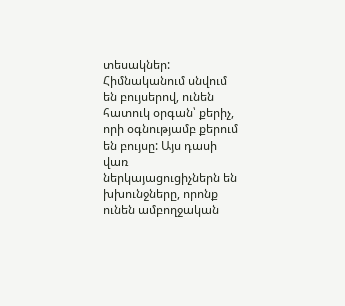տեսակներ: Հիմնականում սնվում են բույսերով, ունեն հատուկ օրգան՝ քերիչ, որի օգնությամբ քերում են բույսը: Այս դասի վառ ներկայացուցիչներն են խխունջները, որոնք ունեն ամբողջական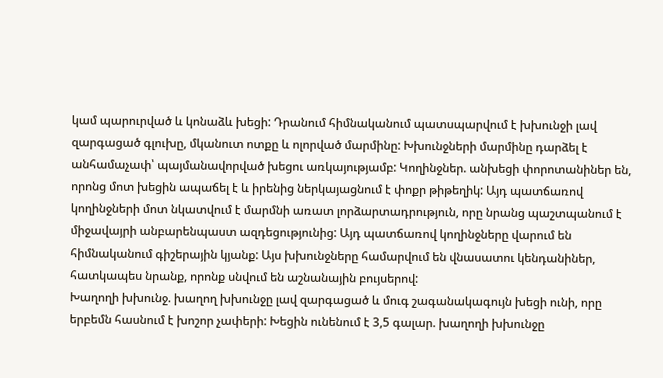կամ պարուրված և կոնաձև խեցի: Դրանում հիմնականում պատսպարվում է խխունջի լավ զարգացած գլուխը, մկանուտ ոտքը և ոլորված մարմինը: Խխունջների մարմինը դարձել է անհամաչափ՝ պայմանավորված խեցու առկայությամբ: Կողինջներ. անխեցի փորոտանիներ են, որոնց մոտ խեցին ապաճել է և իրենից ներկայացնում է փոքր թիթեղիկ: Այդ պատճառով կողինջների մոտ նկատվում է մարմնի առատ լորձարտադրություն, որը նրանց պաշտպանում է միջավայրի անբարենպաստ ազդեցությունից: Այդ պատճառով կողինջները վարում են հիմնականում գիշերային կյանք: Այս խխունջները համարվում են վնասատու կենդանիներ, հատկապես նրանք, որոնք սնվում են աշնանային բույսերով:
Խաղողի խխունջ. խաղող խխունջը լավ զարգացած և մուգ շագանակագույն խեցի ունի, որը երբեմն հասնում է խոշոր չափերի: Խեցին ունենում է 3,5 գալար. խաղողի խխունջը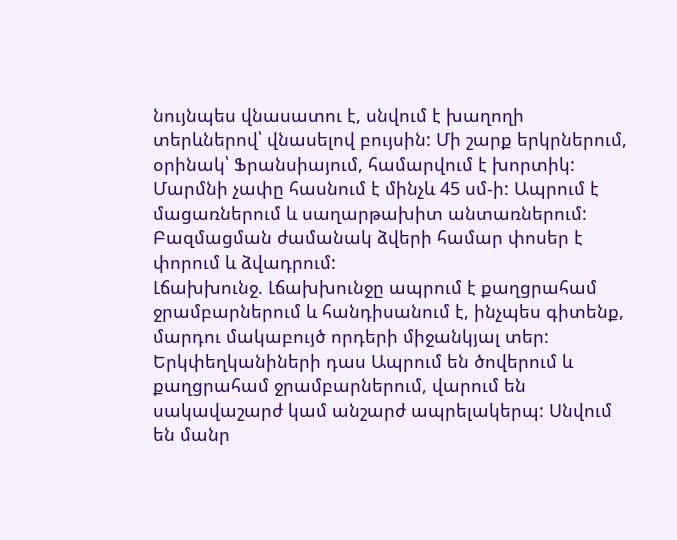նույնպես վնասատու է, սնվում է խաղողի տերևներով՝ վնասելով բույսին: Մի շարք երկրներում, օրինակ՝ Ֆրանսիայում, համարվում է խորտիկ: Մարմնի չափը հասնում է մինչև 45 սմ-ի: Ապրում է մացառներում և սաղարթախիտ անտառներում: Բազմացման ժամանակ ձվերի համար փոսեր է փորում և ձվադրում:
Լճախխունջ. Լճախխունջը ապրում է քաղցրահամ ջրամբարներում և հանդիսանում է, ինչպես գիտենք, մարդու մակաբույծ որդերի միջանկյալ տեր:
Երկփեղկանիների դաս Ապրում են ծովերում և քաղցրահամ ջրամբարներում, վարում են սակավաշարժ կամ անշարժ ապրելակերպ: Սնվում են մանր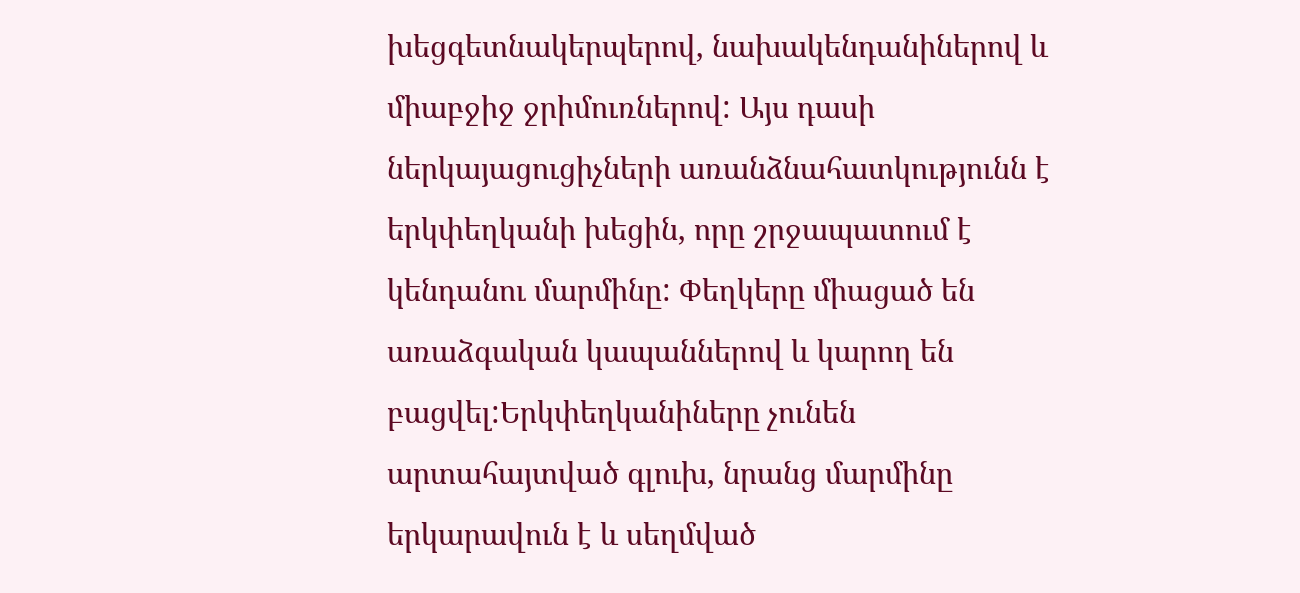խեցգետնակերպերով, նախակենդանիներով և միաբջիջ ջրիմուռներով: Այս դասի ներկայացուցիչների առանձնահատկությունն է երկփեղկանի խեցին, որը շրջապատում է կենդանու մարմինը: Փեղկերը միացած են առաձգական կապաններով և կարող են բացվել:Երկփեղկանիները չունեն արտահայտված գլուխ, նրանց մարմինը երկարավուն է և սեղմված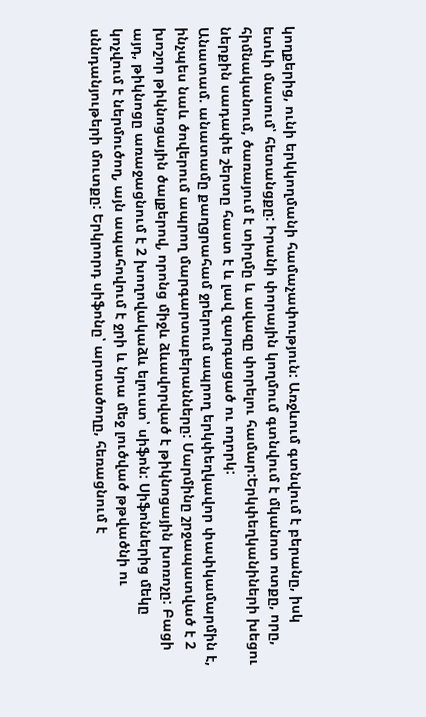կողքերից, ունի երկկողմանի համաչափություն: Առջևում գտնվում է բերանը, իսկ ետևի մասում՝ հետանցքը: Իրանի փորային կողմում գտնվում է մկանոտ ոտքը, որը, հիմնականում, ծառայում է տիղմը և ավազը փորելու համար:Երկփեղկանիների խեցու ներքին սադափե շերտը հաստ է և լավ զարգացած ու ողորկ:
Անատամ. անատամը քաղցրահամ ջրերում ապրող երկփեղկավոր փափկամարմին է, ինչպես նաև ծովերում ապրող մարգարտաբերանները: Մարմինը շրջապատված է 2 խոշոր թիկնոցային ծալքերով, որոնց միջև ձևավորված է թիկնոցային խոռոչը: Բացի այդ, թիկնոցը առաջացնում է 2 խողովակաձև ելուստ՝ սիֆոն: Սիֆոններից մեկը կոչվում է ներմուծող, այն ապահովում է ջրի և նրա մեջ լուծված թթվածնի ու սննդանյութերի մուտքը: Երկրորդ սիֆոնը՝ արտածողը, հեռացնում է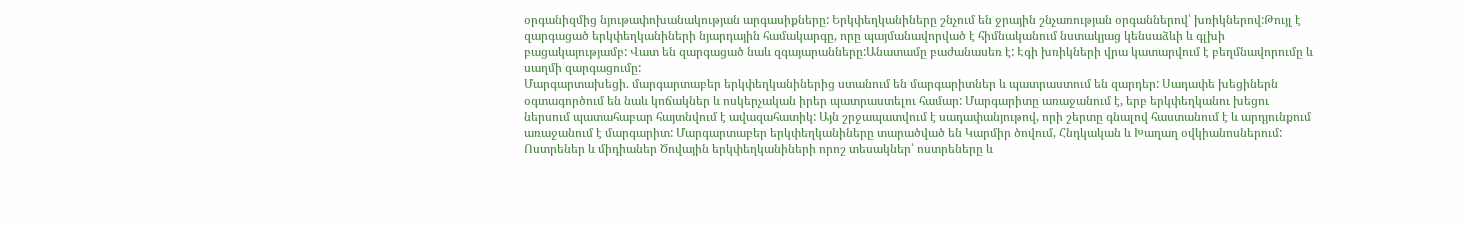օրգանիզմից նյութափոխանակության արգասիքները: Երկփեղկանիները շնչում են ջրային շնչառության օրգաններով՝ խռիկներով:Թույլ է զարգացած երկփեղկանիների նյարդային համակարգը, որը պայմանավորված է հիմնականում նստակյաց կենսաձևի և գլխի բացակայությամբ: Վատ են զարգացած նաև զգայարանները:Անատամը բաժանասեռ է: Էգի խռիկների վրա կատարվում է բեղմնավորումը և սաղմի զարգացումը:
Մարգարտախեցի. մարգարտաբեր երկփեղկանիներից ստանում են մարգարիտներ և պատրաստում են զարդեր: Սադափե խեցիներն օգտագործում են նաև կոճակներ և ոսկերչական իրեր պատրաստելու համար: Մարգարիտը առաջանում է, երբ երկփեղկանու խեցու ներսում պատահաբար հայտնվում է ավազահատիկ: Այն շրջապատվում է սադափանյութով, որի շերտը գնալով հաստանում է և արդյունքում առաջանում է մարգարիտ: Մարգարտաբեր երկփեղկանիները տարածված են Կարմիր ծովում, Հնդկական և Խաղաղ օվկիանոսներում:
Ոստրեներ և միդիաներ Ծովային երկփեղկանիների որոշ տեսակներ՝ ոստրեները և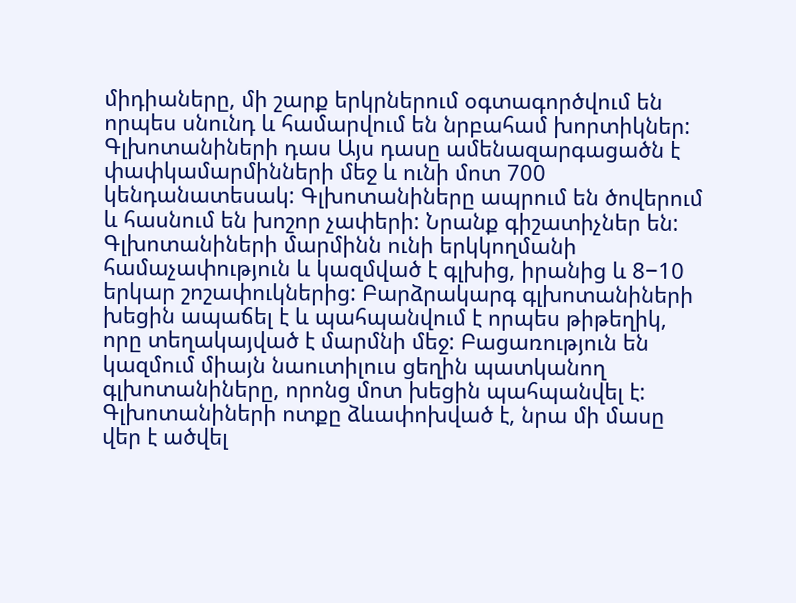միդիաները, մի շարք երկրներում օգտագործվում են որպես սնունդ և համարվում են նրբահամ խորտիկներ:
Գլխոտանիների դաս Այս դասը ամենազարգացածն է փափկամարմինների մեջ և ունի մոտ 700 կենդանատեսակ: Գլխոտանիները ապրում են ծովերում և հասնում են խոշոր չափերի: Նրանք գիշատիչներ են: Գլխոտանիների մարմինն ունի երկկողմանի համաչափություն և կազմված է գլխից, իրանից և 8−10 երկար շոշափուկներից: Բարձրակարգ գլխոտանիների խեցին ապաճել է և պահպանվում է որպես թիթեղիկ, որը տեղակայված է մարմնի մեջ: Բացառություն են կազմում միայն նաուտիլուս ցեղին պատկանող գլխոտանիները, որոնց մոտ խեցին պահպանվել է: Գլխոտանիների ոտքը ձևափոխված է, նրա մի մասը վեր է ածվել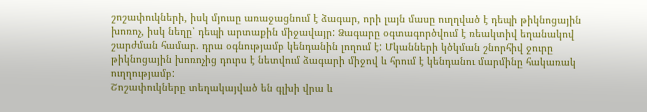շոշափուկների, իսկ մյուսը առաջացնում է ձագար, որի լայն մասը ուղղված է դեպի թիկնոցային խոռոչ, իսկ նեղը՝ դեպի արտաքին միջավայր: Ձագարը օգտագործվում է ռեակտիվ եղանակով շարժման համար. դրա օգնությամբ կենդանին լողում է: Մկանների կծկման շնորհիվ ջուրը թիկնոցային խոռոչից դուրս է նետվում ձագարի միջով և հրում է կենդանու մարմինը հակառակ ուղղությամբ:
Շոշափուկները տեղակայված են գլխի վրա և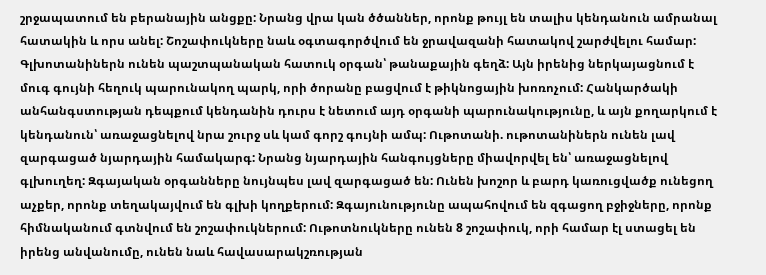շրջապատում են բերանային անցքը: Նրանց վրա կան ծծաններ, որոնք թույլ են տալիս կենդանուն ամրանալ հատակին և որս անել: Շոշափուկները նաև օգտագործվում են ջրավազանի հատակով շարժվելու համար: Գլխոտանիներն ունեն պաշտպանական հատուկ օրգան՝ թանաքային գեղձ: Այն իրենից ներկայացնում է մուգ գույնի հեղուկ պարունակող պարկ, որի ծորանը բացվում է թիկնոցային խոռոչում: Հանկարծակի անհանգստության դեպքում կենդանին դուրս է նետում այդ օրգանի պարունակությունը, և այն քողարկում է կենդանուն՝ առաջացնելով նրա շուրջ սև կամ գորշ գույնի ամպ: Ութոտանի. ութոտանիներն ունեն լավ զարգացած նյարդային համակարգ: Նրանց նյարդային հանգույցները միավորվել են՝ առաջացնելով գլխուղեղ: Զգայական օրգանները նույնպես լավ զարգացած են: Ունեն խոշոր և բարդ կառուցվածք ունեցող աչքեր, որոնք տեղակայվում են գլխի կողքերում: Զգայունությունը ապահովում են զգացող բջիջները, որոնք հիմնականում գտնվում են շոշափուկներում: Ութոտնուկները ունեն 8 շոշափուկ, որի համար էլ ստացել են իրենց անվանումը, ունեն նաև հավասարակշռության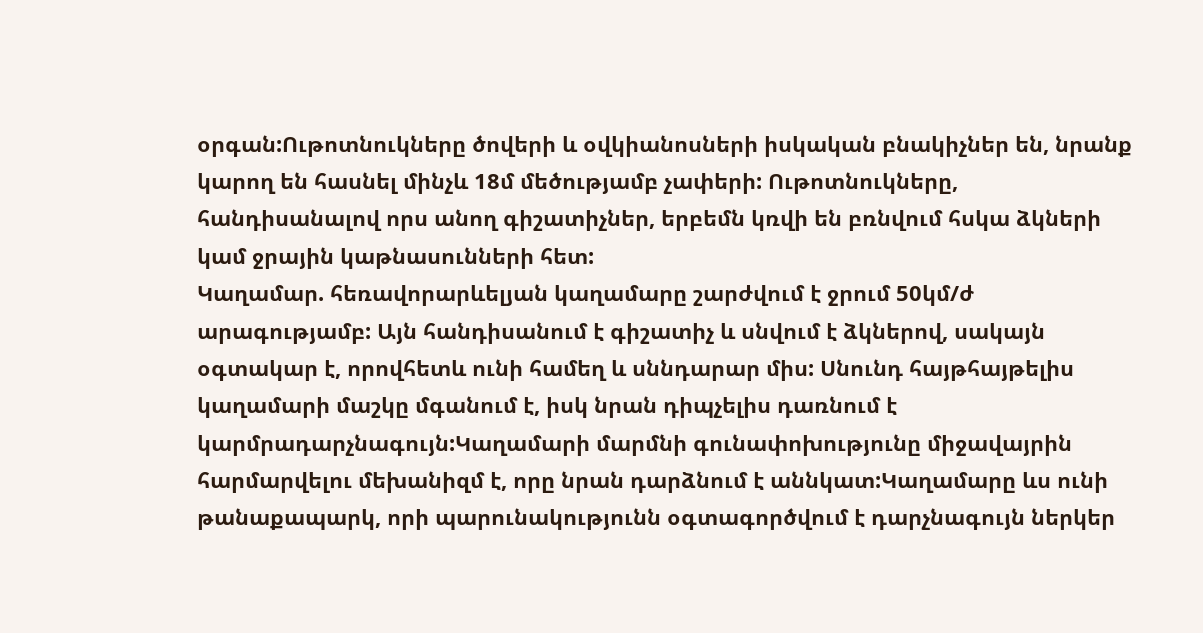օրգան:Ութոտնուկները ծովերի և օվկիանոսների իսկական բնակիչներ են, նրանք կարող են հասնել մինչև 18մ մեծությամբ չափերի: Ութոտնուկները, հանդիսանալով որս անող գիշատիչներ, երբեմն կռվի են բռնվում հսկա ձկների կամ ջրային կաթնասունների հետ:
Կաղամար. հեռավորարևելյան կաղամարը շարժվում է ջրում 50կմ/ժ արագությամբ: Այն հանդիսանում է գիշատիչ և սնվում է ձկներով, սակայն օգտակար է, որովհետև ունի համեղ և սննդարար միս: Սնունդ հայթհայթելիս կաղամարի մաշկը մգանում է, իսկ նրան դիպչելիս դառնում է կարմրադարչնագույն:Կաղամարի մարմնի գունափոխությունը միջավայրին հարմարվելու մեխանիզմ է, որը նրան դարձնում է աննկատ:Կաղամարը ևս ունի թանաքապարկ, որի պարունակությունն օգտագործվում է դարչնագույն ներկեր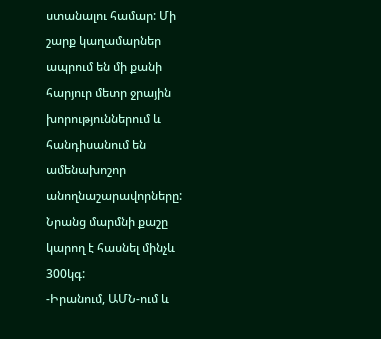ստանալու համար: Մի շարք կաղամարներ ապրում են մի քանի հարյուր մետր ջրային խորություններում և հանդիսանում են ամենախոշոր անողնաշարավորները: Նրանց մարմնի քաշը կարող է հասնել մինչև 300կգ:
-Իրանում, ԱՄՆ-ում և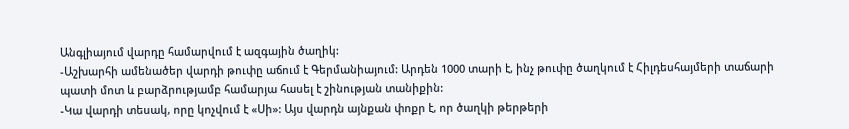Անգլիայում վարդը համարվում է ազգային ծաղիկ:
-Աշխարհի ամենածեր վարդի թուփը աճում է Գերմանիայում: Արդեն 1000 տարի է, ինչ թուփը ծաղկում է Հիլդեսհայմերի տաճարի պատի մոտ և բարձրությամբ համարյա հասել է շինության տանիքին:
-Կա վարդի տեսակ, որը կոչվում է «Սի»: Այս վարդն այնքան փոքր է, որ ծաղկի թերթերի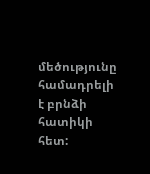մեծությունը համադրելի է բրնձի հատիկի հետ: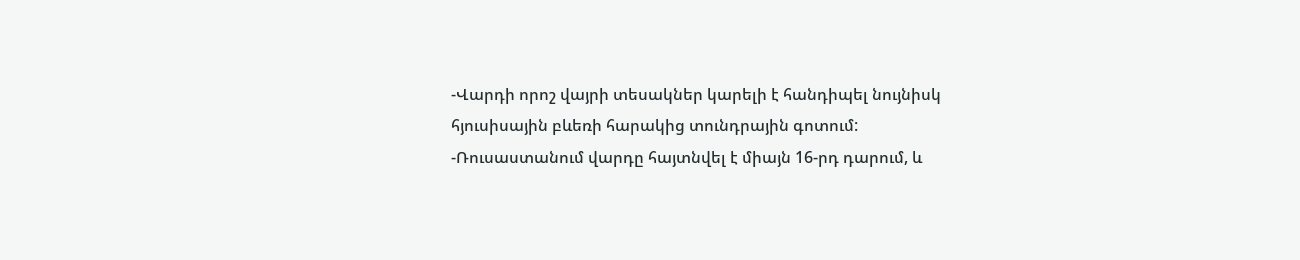-Վարդի որոշ վայրի տեսակներ կարելի է հանդիպել նույնիսկ հյուսիսային բևեռի հարակից տունդրային գոտում:
-Ռուսաստանում վարդը հայտնվել է միայն 16-րդ դարում, և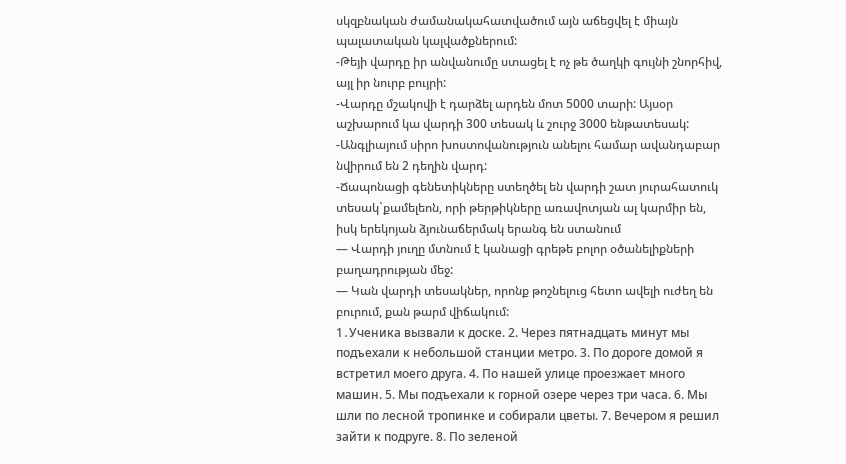սկզբնական ժամանակահատվածում այն աճեցվել է միայն պալատական կալվածքներում:
-Թեյի վարդը իր անվանումը ստացել է ոչ թե ծաղկի գույնի շնորհիվ, այլ իր նուրբ բույրի:
-Վարդը մշակովի է դարձել արդեն մոտ 5000 տարի: Այսօր աշխարում կա վարդի 300 տեսակ և շուրջ 3000 ենթատեսակ:
-Անգլիայում սիրո խոստովանություն անելու համար ավանդաբար նվիրում են 2 դեղին վարդ:
-Ճապոնացի գենետիկները ստեղծել են վարդի շատ յուրահատուկ տեսակ`քամելեոն, որի թերթիկները առավոտյան ալ կարմիր են, իսկ երեկոյան ձյունաճերմակ երանգ են ստանում
— Վարդի յուղը մտնում է կանացի գրեթե բոլոր օծանելիքների բաղադրության մեջ:
— Կան վարդի տեսակներ, որոնք թոշնելուց հետո ավելի ուժեղ են բուրում, քան թարմ վիճակում:
1․Ученика вызвали к доске. 2. Через пятнадцать минут мы подъехали к небольшой станции метро. 3. По дороге домой я встретил моего друга. 4. По нашей улице проезжает много машин. 5. Мы подъехали к горной озере через три часа. 6. Мы шли по лесной тропинке и собирали цветы. 7. Вечером я решил зайти к подруге. 8. По зеленой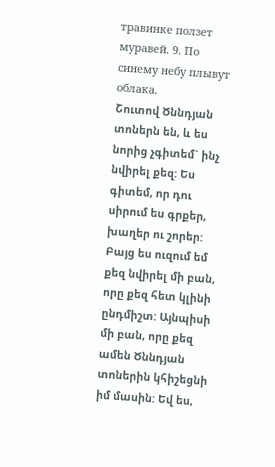травинке ползет муравей. 9. По синему небу плывут облака.
Շուտով Ծննդյան տոներն են, և ես նորից չգիտեմ` ինչ նվիրել քեզ: Ես գիտեմ, որ դու սիրում ես գրքեր, խաղեր ու շորեր: Բայց ես ուզում եմ քեզ նվիրել մի բան, որը քեզ հետ կլինի ընդմիշտ: Այնպիսի մի բան, որը քեզ ամեն Ծննդյան տոներին կհիշեցնի իմ մասին: Եվ ես,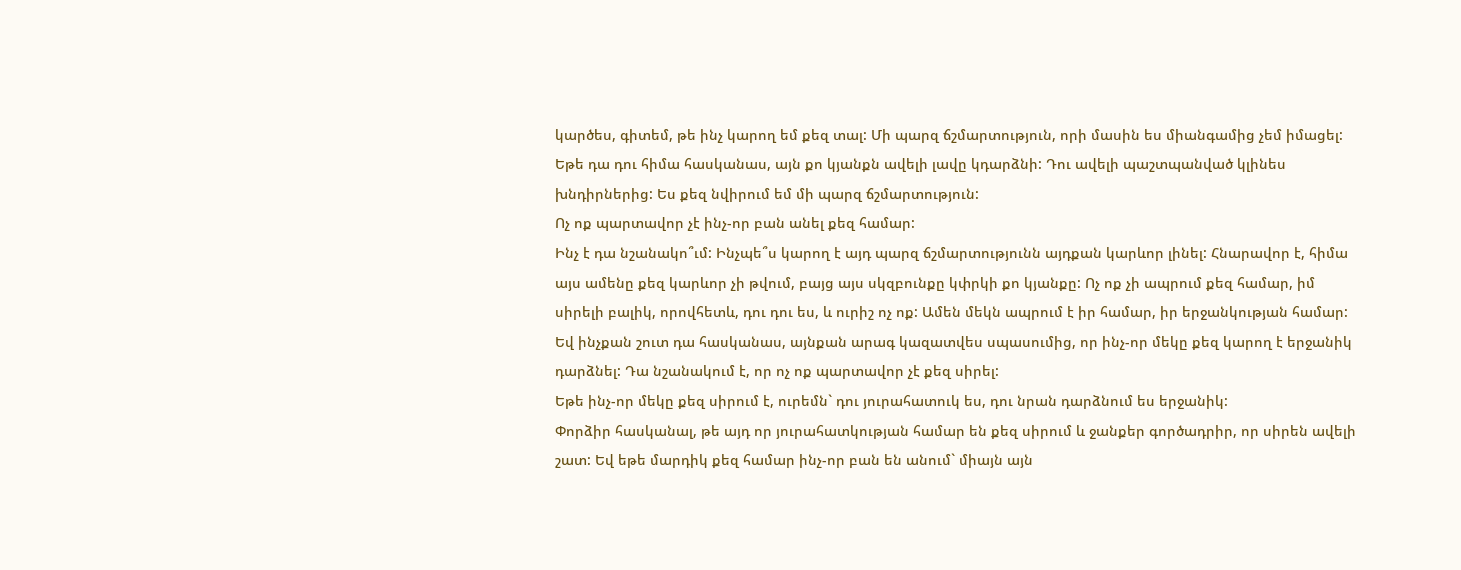կարծես, գիտեմ, թե ինչ կարող եմ քեզ տալ: Մի պարզ ճշմարտություն, որի մասին ես միանգամից չեմ իմացել: Եթե դա դու հիմա հասկանաս, այն քո կյանքն ավելի լավը կդարձնի: Դու ավելի պաշտպանված կլինես խնդիրներից: Ես քեզ նվիրում եմ մի պարզ ճշմարտություն:
Ոչ ոք պարտավոր չէ ինչ-որ բան անել քեզ համար:
Ինչ է դա նշանակո՞ւմ: Ինչպե՞ս կարող է այդ պարզ ճշմարտությունն այդքան կարևոր լինել: Հնարավոր է, հիմա այս ամենը քեզ կարևոր չի թվում, բայց այս սկզբունքը կփրկի քո կյանքը: Ոչ ոք չի ապրում քեզ համար, իմ սիրելի բալիկ, որովհետև, դու դու ես, և ուրիշ ոչ ոք: Ամեն մեկն ապրում է իր համար, իր երջանկության համար: Եվ ինչքան շուտ դա հասկանաս, այնքան արագ կազատվես սպասումից, որ ինչ-որ մեկը քեզ կարող է երջանիկ դարձնել: Դա նշանակում է, որ ոչ ոք պարտավոր չէ քեզ սիրել:
Եթե ինչ-որ մեկը քեզ սիրում է, ուրեմն` դու յուրահատուկ ես, դու նրան դարձնում ես երջանիկ:
Փորձիր հասկանալ, թե այդ որ յուրահատկության համար են քեզ սիրում և ջանքեր գործադրիր, որ սիրեն ավելի շատ: Եվ եթե մարդիկ քեզ համար ինչ-որ բան են անում` միայն այն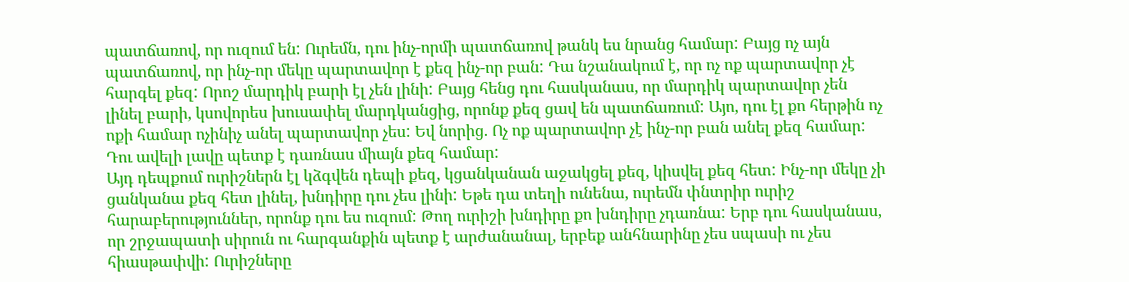պատճառով, որ ուզում են: Ուրեմն, դու ինչ-որմի պատճառով թանկ ես նրանց համար: Բայց ոչ այն պատճառով, որ ինչ-որ մեկը պարտավոր է քեզ ինչ-որ բան: Դա նշանակում է, որ ոչ ոք պարտավոր չէ հարգել քեզ: Որոշ մարդիկ բարի էլ չեն լինի: Բայց հենց դու հասկանաս, որ մարդիկ պարտավոր չեն լինել բարի, կսովորես խուսափել մարդկանցից, որոնք քեզ ցավ են պատճառում: Այո, դու էլ քո հերթին ոչ ոքի համար ոչինիչ անել պարտավոր չես: Եվ նորից. Ոչ ոք պարտավոր չէ ինչ-որ բան անել քեզ համար:
Դու ավելի լավը պետք է դառնաս միայն քեզ համար:
Այդ դեպքում ուրիշներն էլ կձգվեն դեպի քեզ, կցանկանան աջակցել քեզ, կիսվել քեզ հետ: Ինչ-որ մեկը չի ցանկանա քեզ հետ լինել, խնդիրը դու չես լինի: Եթե դա տեղի ունենա, ուրեմն փնտրիր ուրիշ հարաբերություններ, որոնք դու ես ուզում: Թող ուրիշի խնդիրը քո խնդիրը չդառնա: Երբ դու հասկանաս, որ շրջապատի սիրուն ու հարգանքին պետք է արժանանալ, երբեք անհնարինը չես սպասի ու չես հիասթափվի: Ուրիշները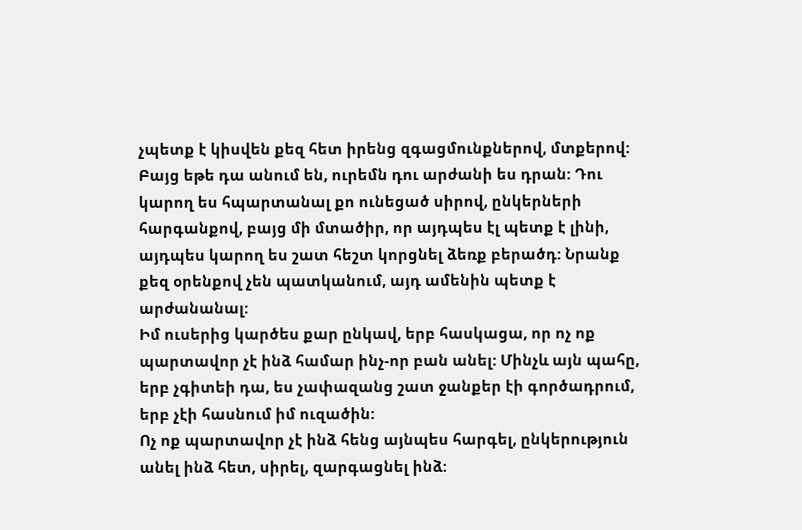չպետք է կիսվեն քեզ հետ իրենց զգացմունքներով, մտքերով: Բայց եթե դա անում են, ուրեմն դու արժանի ես դրան: Դու կարող ես հպարտանալ քո ունեցած սիրով, ընկերների հարգանքով, բայց մի մտածիր, որ այդպես էլ պետք է լինի, այդպես կարող ես շատ հեշտ կորցնել ձեռք բերածդ: Նրանք քեզ օրենքով չեն պատկանում, այդ ամենին պետք է արժանանալ:
Իմ ուսերից կարծես քար ընկավ, երբ հասկացա, որ ոչ ոք պարտավոր չէ ինձ համար ինչ-որ բան անել: Մինչև այն պահը, երբ չգիտեի դա, ես չափազանց շատ ջանքեր էի գործադրում, երբ չէի հասնում իմ ուզածին:
Ոչ ոք պարտավոր չէ ինձ հենց այնպես հարգել, ընկերություն անել ինձ հետ, սիրել, զարգացնել ինձ: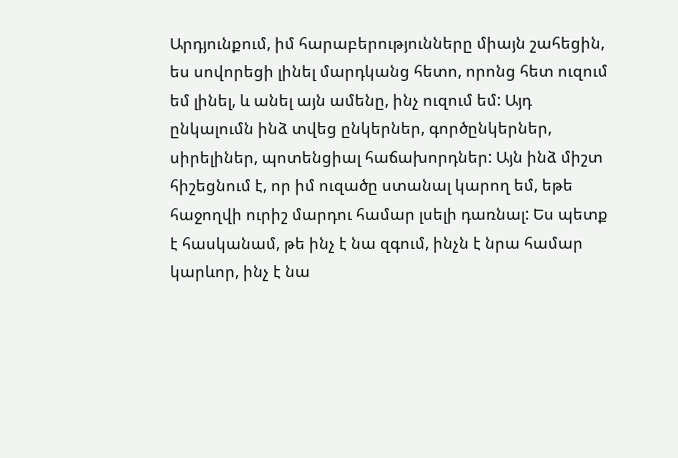Արդյունքում, իմ հարաբերությունները միայն շահեցին, ես սովորեցի լինել մարդկանց հետո, որոնց հետ ուզում եմ լինել, և անել այն ամենը, ինչ ուզում եմ: Այդ ընկալումն ինձ տվեց ընկերներ, գործընկերներ, սիրելիներ, պոտենցիալ հաճախորդներ: Այն ինձ միշտ հիշեցնում է, որ իմ ուզածը ստանալ կարող եմ, եթե հաջողվի ուրիշ մարդու համար լսելի դառնալ: Ես պետք է հասկանամ, թե ինչ է նա զգում, ինչն է նրա համար կարևոր, ինչ է նա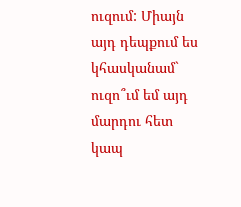ուզում: Միայն այդ դեպքում ես կհասկանամ` ուզո՞ւմ եմ այդ մարդու հետ կապ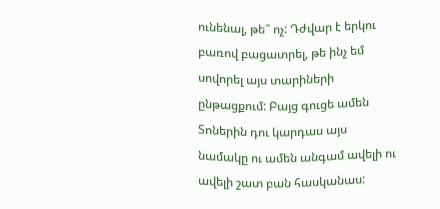ունենալ, թե՞ ոչ: Դժվար է երկու բառով բացատրել, թե ինչ եմ սովորել այս տարիների ընթացքում: Բայց գուցե ամեն Տոներին դու կարդաս այս նամակը ու ամեն անգամ ավելի ու ավելի շատ բան հասկանաս: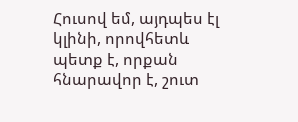Հուսով եմ, այդպես էլ կլինի, որովհետև պետք է, որքան հնարավոր է, շուտ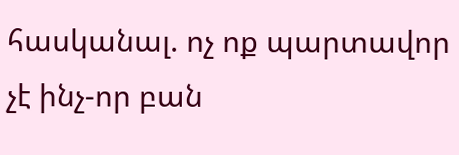հասկանալ. ոչ ոք պարտավոր չէ ինչ-որ բան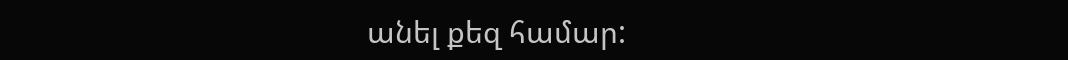անել քեզ համար: